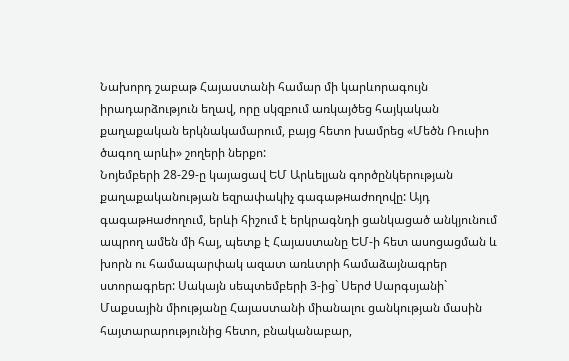Նախորդ շաբաթ Հայաստանի համար մի կարևորագույն իրադարձություն եղավ, որը սկզբում առկայծեց հայկական քաղաքական երկնակամարում, բայց հետո խամրեց «Մեծն Ռուսիո ծագող արևի» շողերի ներքո:
Նոյեմբերի 28-29-ը կայացավ ԵՄ Արևելյան գործընկերության քաղաքականության եզրափակիչ գագաթнաժողովը: Այդ գագաթнաժողում, երևի հիշում է երկրագնդի ցանկացած անկյունում ապրող ամեն մի հայ, պետք է Հայաստանը ԵՄ-ի հետ ասոցացման և խորն ու համապարփակ ազատ առևտրի համաձայնագրեր ստորագրեր: Սակայն սեպտեմբերի 3-ից` Սերժ Սարգսյանի` Մաքսային միությանը Հայաստանի միանալու ցանկության մասին հայտարարությունից հետո, բնականաբար,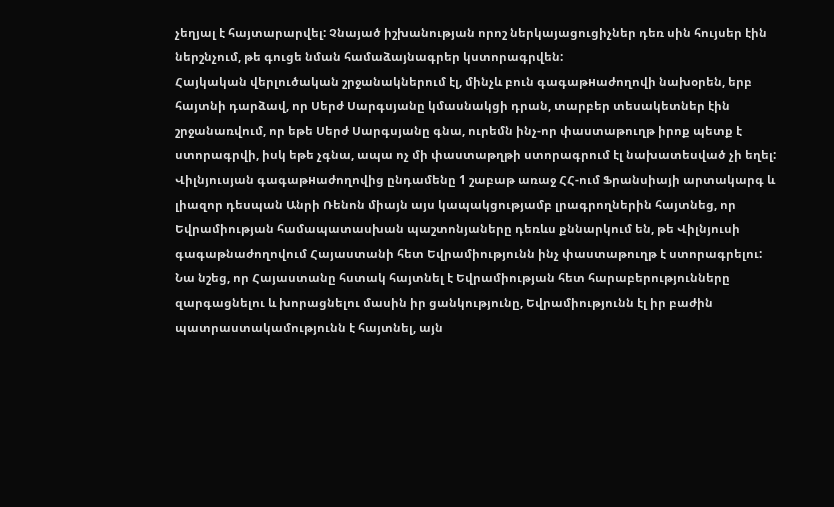չեղյալ է հայտարարվել: Չնայած իշխանության որոշ ներկայացուցիչներ դեռ սին հույսեր էին ներշնչում, թե գուցե նման համաձայնագրեր կստորագրվեն:
Հայկական վերլուծական շրջանակներում էլ, մինչև բուն գագաթнաժողովի նախօրեն, երբ հայտնի դարձավ, որ Սերժ Սարգսյանը կմասնակցի դրան, տարբեր տեսակետներ էին շրջանառվում, որ եթե Սերժ Սարգսյանը գնա, ուրեմն ինչ-որ փաստաթուղթ իրոք պետք է ստորագրվի, իսկ եթե չգնա, ապա ոչ մի փաստաթղթի ստորագրում էլ նախատեսված չի եղել:
Վիլնյուսյան գագաթнաժողովից ընդամենը 1 շաբաթ առաջ ՀՀ-ում Ֆրանսիայի արտակարգ և լիազոր դեսպան Անրի Ռենոն միայն այս կապակցությամբ լրագրողներին հայտնեց, որ Եվրամիության համապատասխան պաշտոնյաները դեռևս քննարկում են, թե Վիլնյուսի գագաթնաժողովում Հայաստանի հետ Եվրամիությունն ինչ փաստաթուղթ է ստորագրելու:
Նա նշեց, որ Հայաստանը հստակ հայտնել է Եվրամիության հետ հարաբերությունները զարգացնելու և խորացնելու մասին իր ցանկությունը, Եվրամիությունն էլ իր բաժին պատրաստակամությունն է հայտնել, այն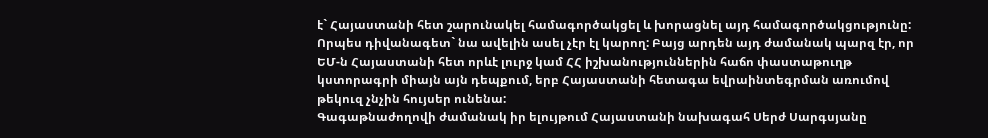է` Հայաստանի հետ շարունակել համագործակցել և խորացնել այդ համագործակցությունը: Որպես դիվանագետ` նա ավելին ասել չէր էլ կարող: Բայց արդեն այդ ժամանակ պարզ էր, որ ԵՄ-ն Հայաստանի հետ որևէ լուրջ կամ ՀՀ իշխանություններին հաճո փաստաթուղթ կստորագրի միայն այն դեպքում, երբ Հայաստանի հետագա եվրաինտեգրման առումով թեկուզ չնչին հույսեր ունենա:
Գագաթնաժողովի ժամանակ իր ելույթում Հայաստանի նախագահ Սերժ Սարգսյանը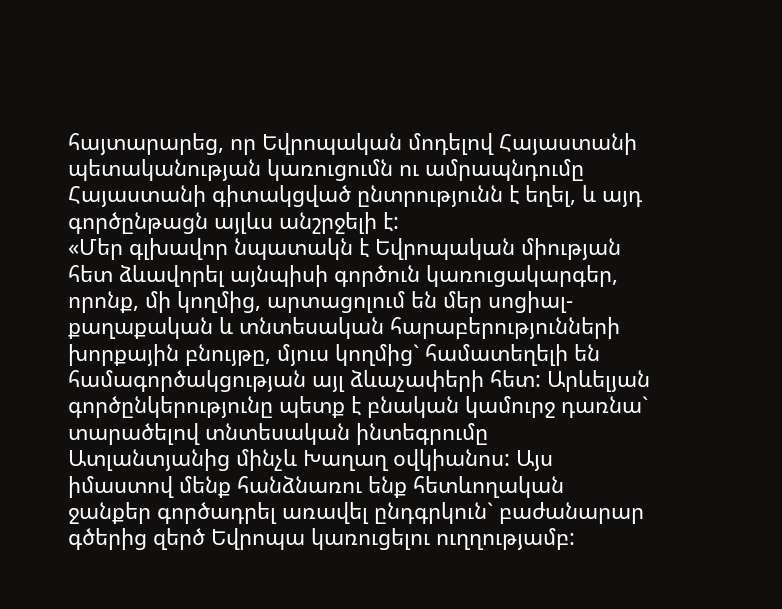հայտարարեց, որ Եվրոպական մոդելով Հայաստանի պետականության կառուցումն ու ամրապնդումը Հայաստանի գիտակցված ընտրությունն է եղել, և այդ գործընթացն այլևս անշրջելի է:
«Մեր գլխավոր նպատակն է Եվրոպական միության հետ ձևավորել այնպիսի գործուն կառուցակարգեր, որոնք, մի կողմից, արտացոլում են մեր սոցիալ-քաղաքական և տնտեսական հարաբերությունների խորքային բնույթը, մյուս կողմից` համատեղելի են համագործակցության այլ ձևաչափերի հետ: Արևելյան գործընկերությունը պետք է բնական կամուրջ դառնա` տարածելով տնտեսական ինտեգրումը Ատլանտյանից մինչև Խաղաղ օվկիանոս: Այս իմաստով մենք հանձնառու ենք հետևողական ջանքեր գործադրել առավել ընդգրկուն` բաժանարար գծերից զերծ Եվրոպա կառուցելու ուղղությամբ: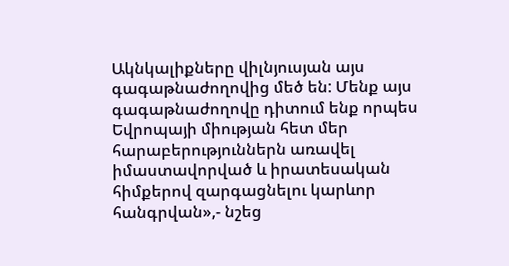Ակնկալիքները վիլնյուսյան այս գագաթնաժողովից մեծ են: Մենք այս գագաթնաժողովը դիտում ենք որպես Եվրոպայի միության հետ մեր հարաբերություններն առավել իմաստավորված և իրատեսական հիմքերով զարգացնելու կարևոր հանգրվան»,- նշեց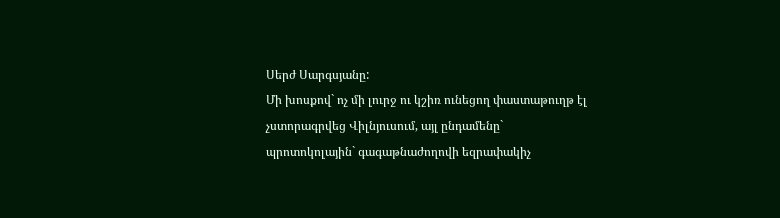Սերժ Սարգսյանը:
Մի խոսքով` ոչ մի լուրջ ու կշիռ ունեցող փաստաթուղթ էլ չստորագրվեց Վիլնյուսում, այլ ընդամենը` պրոտոկոլային` գագաթնաժողովի եզրափակիչ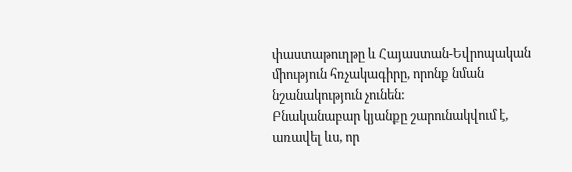փաստաթուղթը և Հայաստան-Եվրոպական միություն հռչակագիրը, որոնք նման նշանակություն չունեն:
Բնականաբար կյանքը շարունակվում է, առավել ևս, որ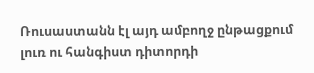Ռուսաստանն էլ այդ ամբողջ ընթացքում լուռ ու հանգիստ դիտորդի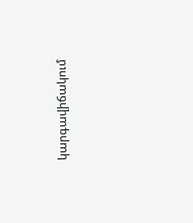կարգավիճակում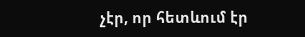չէր, որ հետևում էր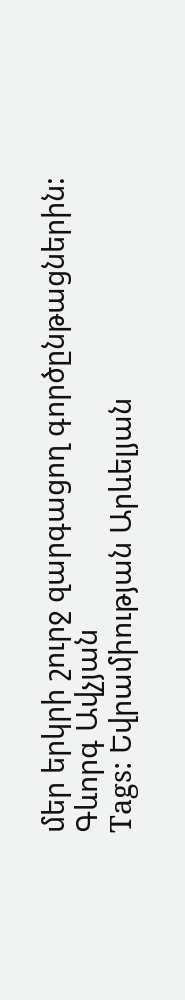մեր երկրի շուրջ զարգացող գործընթացներին:
Գևորգ Ավչյան
Tags: Եվրամիության Արևելյան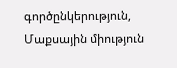գործընկերություն, Մաքսային միություն